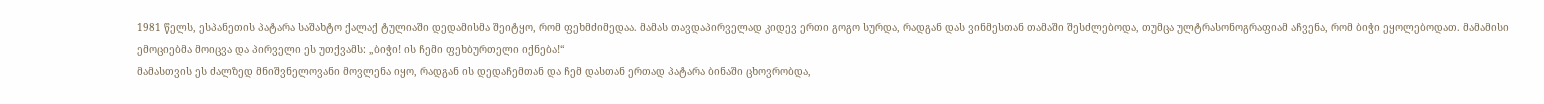1981 წელს, ესპანეთის პატარა საშახტო ქალაქ ტულიაში დედამისმა შეიტყო, რომ ფეხმძიმედაა. მამას თავდაპირველად კიდევ ერთი გოგო სურდა, რადგან დას ვინმესთან თამაში შესძლებოდა, თუმცა ულტრასონოგრაფიამ აჩვენა, რომ ბიჭი ეყოლებოდათ. მამამისი ემოციებმა მოიცვა და პირველი ეს უთქვამს: „ბიჭი! ის ჩემი ფეხბურთელი იქნება!“
მამასთვის ეს ძალზედ მნიშვნელოვანი მოვლენა იყო, რადგან ის დედაჩემთან და ჩემ დასთან ერთად პატარა ბინაში ცხოვრობდა,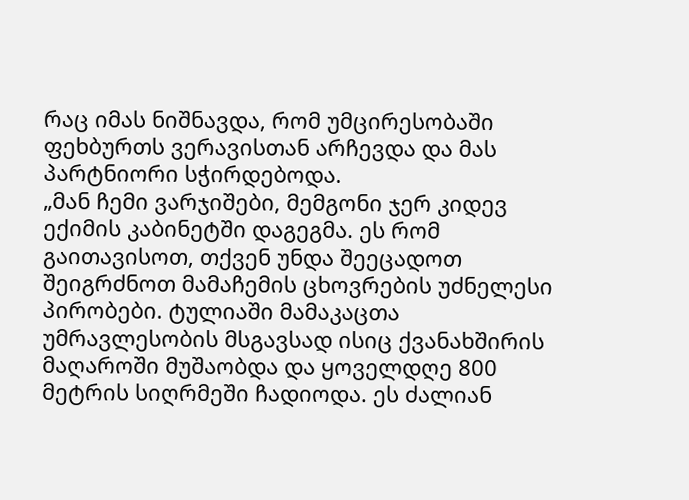რაც იმას ნიშნავდა, რომ უმცირესობაში ფეხბურთს ვერავისთან არჩევდა და მას პარტნიორი სჭირდებოდა.
„მან ჩემი ვარჯიშები, მემგონი ჯერ კიდევ ექიმის კაბინეტში დაგეგმა. ეს რომ გაითავისოთ, თქვენ უნდა შეეცადოთ შეიგრძნოთ მამაჩემის ცხოვრების უძნელესი პირობები. ტულიაში მამაკაცთა უმრავლესობის მსგავსად ისიც ქვანახშირის მაღაროში მუშაობდა და ყოველდღე 800 მეტრის სიღრმეში ჩადიოდა. ეს ძალიან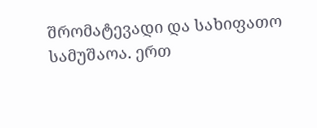შრომატევადი და სახიფათო სამუშაოა. ერთ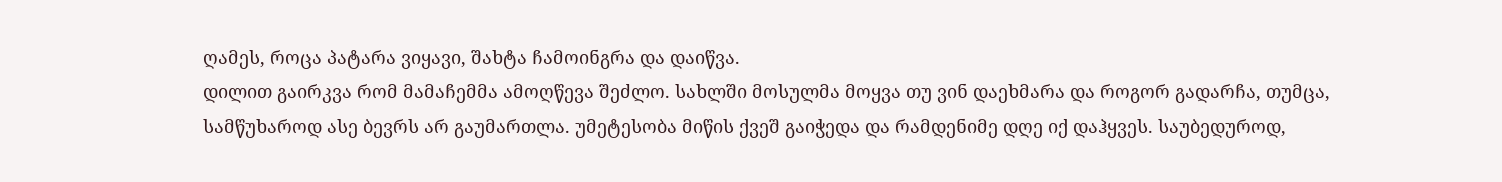ღამეს, როცა პატარა ვიყავი, შახტა ჩამოინგრა და დაიწვა.
დილით გაირკვა რომ მამაჩემმა ამოღწევა შეძლო. სახლში მოსულმა მოყვა თუ ვინ დაეხმარა და როგორ გადარჩა, თუმცა, სამწუხაროდ ასე ბევრს არ გაუმართლა. უმეტესობა მიწის ქვეშ გაიჭედა და რამდენიმე დღე იქ დაჰყვეს. საუბედუროდ,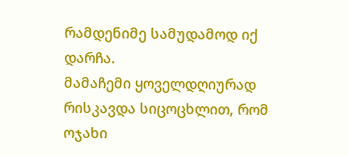რამდენიმე სამუდამოდ იქ დარჩა.
მამაჩემი ყოველდღიურად რისკავდა სიცოცხლით, რომ ოჯახი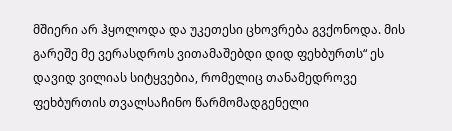მშიერი არ ჰყოლოდა და უკეთესი ცხოვრება გვქონოდა. მის გარეშე მე ვერასდროს ვითამაშებდი დიდ ფეხბურთს“ ეს დავიდ ვილიას სიტყვებია, რომელიც თანამედროვე ფეხბურთის თვალსაჩინო წარმომადგენელი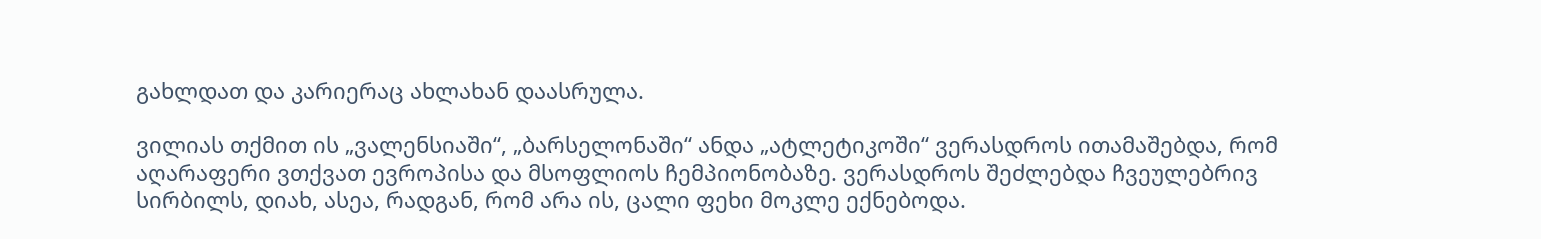გახლდათ და კარიერაც ახლახან დაასრულა.

ვილიას თქმით ის „ვალენსიაში“, „ბარსელონაში“ ანდა „ატლეტიკოში“ ვერასდროს ითამაშებდა, რომ აღარაფერი ვთქვათ ევროპისა და მსოფლიოს ჩემპიონობაზე. ვერასდროს შეძლებდა ჩვეულებრივ სირბილს, დიახ, ასეა, რადგან, რომ არა ის, ცალი ფეხი მოკლე ექნებოდა.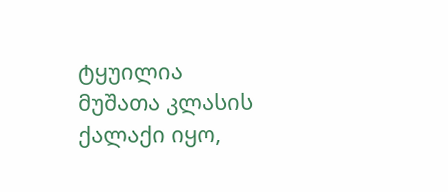ტყუილია მუშათა კლასის ქალაქი იყო,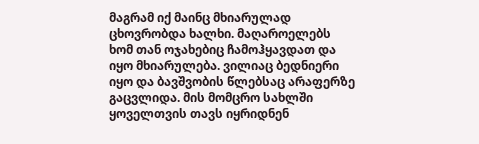მაგრამ იქ მაინც მხიარულად ცხოვრობდა ხალხი. მაღაროელებს ხომ თან ოჯახებიც ჩამოჰყავდათ და იყო მხიარულება. ვილიაც ბედნიერი იყო და ბავშვობის წლებსაც არაფერზე გაცვლიდა. მის მომცრო სახლში ყოველთვის თავს იყრიდნენ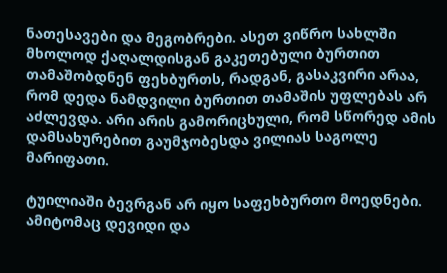ნათესავები და მეგობრები. ასეთ ვიწრო სახლში მხოლოდ ქაღალდისგან გაკეთებული ბურთით თამაშობდნენ ფეხბურთს, რადგან, გასაკვირი არაა, რომ დედა ნამდვილი ბურთით თამაშის უფლებას არ აძლევდა. არი არის გამორიცხული, რომ სწორედ ამის დამსახურებით გაუმჯობესდა ვილიას საგოლე მარიფათი.

ტუილიაში ბევრგან არ იყო საფეხბურთო მოედნები. ამიტომაც დევიდი და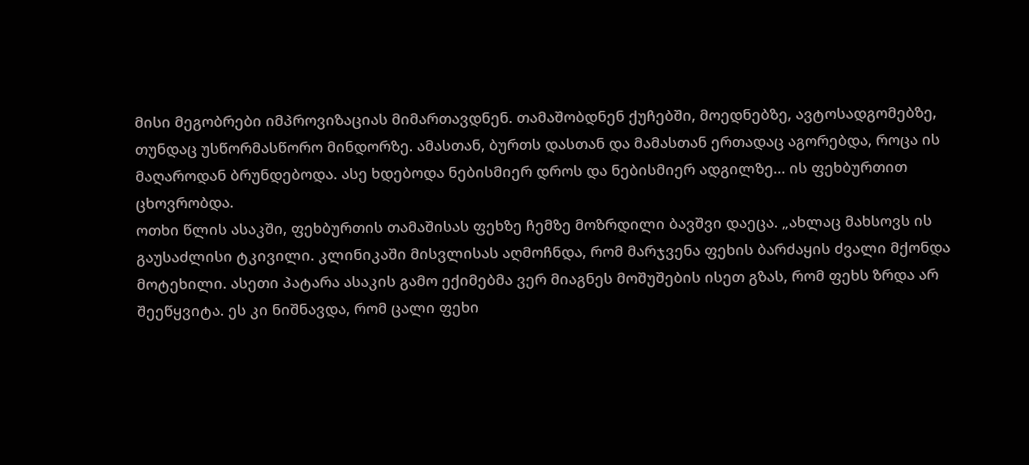მისი მეგობრები იმპროვიზაციას მიმართავდნენ. თამაშობდნენ ქუჩებში, მოედნებზე, ავტოსადგომებზე, თუნდაც უსწორმასწორო მინდორზე. ამასთან, ბურთს დასთან და მამასთან ერთადაც აგორებდა, როცა ის მაღაროდან ბრუნდებოდა. ასე ხდებოდა ნებისმიერ დროს და ნებისმიერ ადგილზე… ის ფეხბურთით ცხოვრობდა.
ოთხი წლის ასაკში, ფეხბურთის თამაშისას ფეხზე ჩემზე მოზრდილი ბავშვი დაეცა. „ახლაც მახსოვს ის გაუსაძლისი ტკივილი. კლინიკაში მისვლისას აღმოჩნდა, რომ მარჯვენა ფეხის ბარძაყის ძვალი მქონდა მოტეხილი. ასეთი პატარა ასაკის გამო ექიმებმა ვერ მიაგნეს მოშუშების ისეთ გზას, რომ ფეხს ზრდა არ შეეწყვიტა. ეს კი ნიშნავდა, რომ ცალი ფეხი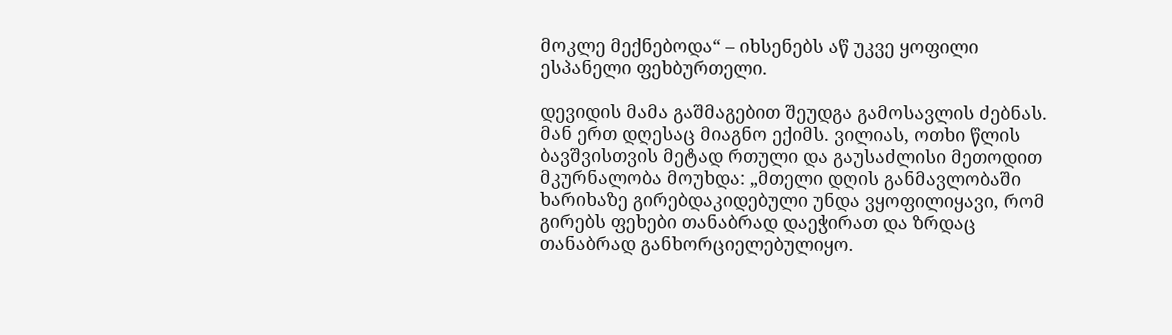მოკლე მექნებოდა“ – იხსენებს აწ უკვე ყოფილი ესპანელი ფეხბურთელი.

დევიდის მამა გაშმაგებით შეუდგა გამოსავლის ძებნას. მან ერთ დღესაც მიაგნო ექიმს. ვილიას, ოთხი წლის ბავშვისთვის მეტად რთული და გაუსაძლისი მეთოდით მკურნალობა მოუხდა: „მთელი დღის განმავლობაში ხარიხაზე გირებდაკიდებული უნდა ვყოფილიყავი, რომ გირებს ფეხები თანაბრად დაეჭირათ და ზრდაც თანაბრად განხორციელებულიყო.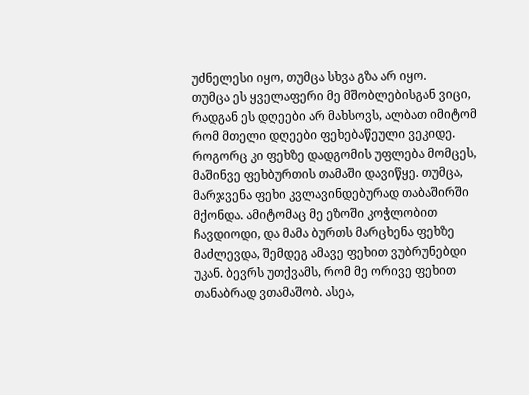უძნელესი იყო, თუმცა სხვა გზა არ იყო.
თუმცა ეს ყველაფერი მე მშობლებისგან ვიცი, რადგან ეს დღეები არ მახსოვს, ალბათ იმიტომ რომ მთელი დღეები ფეხებაწეული ვეკიდე.
როგორც კი ფეხზე დადგომის უფლება მომცეს, მაშინვე ფეხბურთის თამაში დავიწყე. თუმცა, მარჯვენა ფეხი კვლავინდებურად თაბაშირში მქონდა. ამიტომაც მე ეზოში კოჭლობით ჩავდიოდი, და მამა ბურთს მარცხენა ფეხზე მაძლევდა, შემდეგ ამავე ფეხით ვუბრუნებდი უკან. ბევრს უთქვამს, რომ მე ორივე ფეხით თანაბრად ვთამაშობ. ასეა,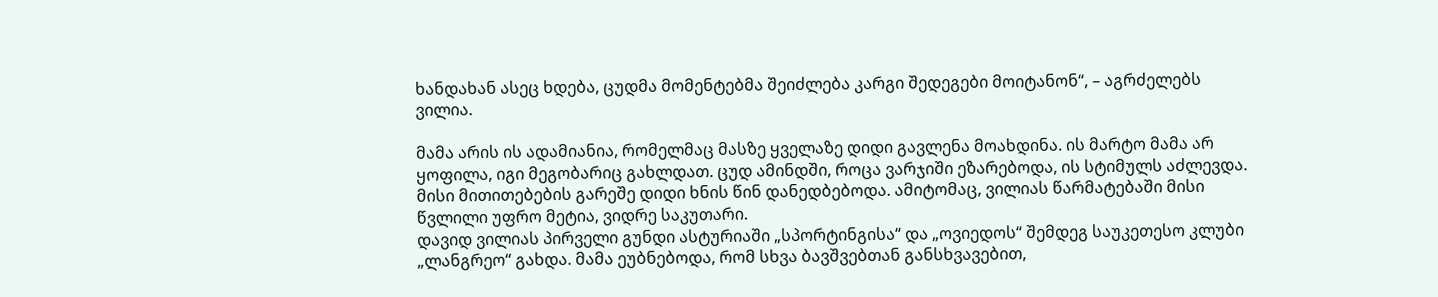ხანდახან ასეც ხდება, ცუდმა მომენტებმა შეიძლება კარგი შედეგები მოიტანონ“, – აგრძელებს ვილია.

მამა არის ის ადამიანია, რომელმაც მასზე ყველაზე დიდი გავლენა მოახდინა. ის მარტო მამა არ ყოფილა, იგი მეგობარიც გახლდათ. ცუდ ამინდში, როცა ვარჯიში ეზარებოდა, ის სტიმულს აძლევდა.
მისი მითითებების გარეშე დიდი ხნის წინ დანედბებოდა. ამიტომაც, ვილიას წარმატებაში მისი წვლილი უფრო მეტია, ვიდრე საკუთარი.
დავიდ ვილიას პირველი გუნდი ასტურიაში „სპორტინგისა“ და „ოვიედოს“ შემდეგ საუკეთესო კლუბი „ლანგრეო“ გახდა. მამა ეუბნებოდა, რომ სხვა ბავშვებთან განსხვავებით,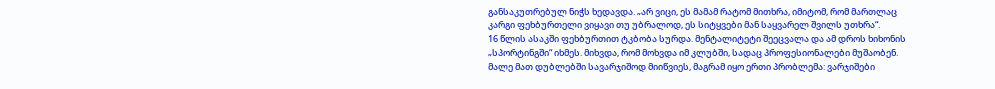განსაკუთრებულ ნიჭს ხედავდა. „არ ვიცი, ეს მამამ რატომ მითხრა, იმიტომ, რომ მართლაც კარგი ფეხბურთელი ვიყავი თუ უბრალოდ, ეს სიტყვები მან საყვარელ შვილს უთხრა“.
16 წლის ასაკში ფეხბურთით ტკბობა სურდა. მენტალიტეტი შეეცვალა და ამ დროს ხიხონის „სპორტინგში“ იხმეს. მიხვდა, რომ მოხვდა იმ კლუბში, სადაც პროფესიონალები მუშაობენ. მალე მათ დუბლებში სავარჯიშოდ მიიწვიეს, მაგრამ იყო ერთი პრობლემა: ვარჯიშები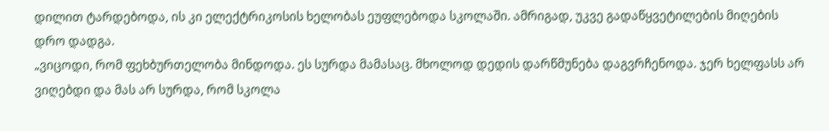დილით ტარდებოდა, ის კი ელექტრიკოსის ხელობას ეუფლებოდა სკოლაში. ამრიგად, უკვე გადაწყვეტილების მიღების დრო დადგა.
„ვიცოდი, რომ ფეხბურთელობა მინდოდა. ეს სურდა მამასაც. მხოლოდ დედის დარწმუნება დაგვრჩენოდა. ჯერ ხელფასს არ ვიღებდი და მას არ სურდა, რომ სკოლა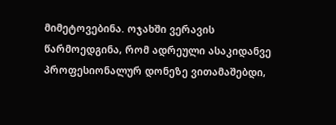მიმეტოვებინა. ოჯახში ვერავის წარმოედგინა, რომ ადრეული ასაკიდანვე პროფესიონალურ დონეზე ვითამაშებდი,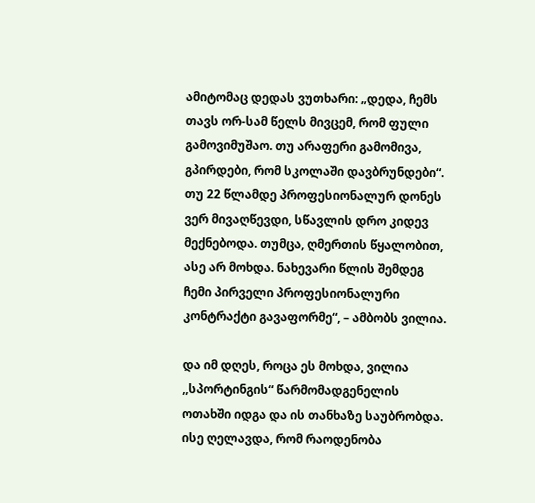ამიტომაც დედას ვუთხარი: „დედა, ჩემს თავს ორ-სამ წელს მივცემ, რომ ფული გამოვიმუშაო. თუ არაფერი გამომივა, გპირდები, რომ სკოლაში დავბრუნდები“.
თუ 22 წლამდე პროფესიონალურ დონეს ვერ მივაღწევდი, სწავლის დრო კიდევ მექნებოდა. თუმცა, ღმერთის წყალობით, ასე არ მოხდა. ნახევარი წლის შემდეგ ჩემი პირველი პროფესიონალური კონტრაქტი გავაფორმე“, – ამბობს ვილია.

და იმ დღეს, როცა ეს მოხდა, ვილია ,,სპორტინგის“ წარმომადგენელის ოთახში იდგა და ის თანხაზე საუბრობდა. ისე ღელავდა, რომ რაოდენობა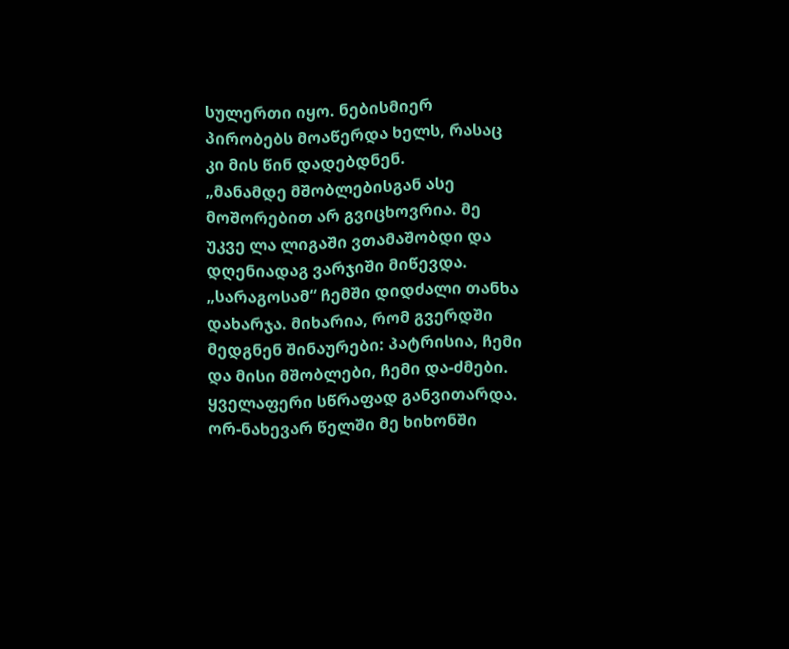სულერთი იყო. ნებისმიერ პირობებს მოაწერდა ხელს, რასაც კი მის წინ დადებდნენ.
„მანამდე მშობლებისგან ასე მოშორებით არ გვიცხოვრია. მე უკვე ლა ლიგაში ვთამაშობდი და დღენიადაგ ვარჯიში მიწევდა. „სარაგოსამ“ ჩემში დიდძალი თანხა დახარჯა. მიხარია, რომ გვერდში მედგნენ შინაურები: პატრისია, ჩემი და მისი მშობლები, ჩემი და-ძმები. ყველაფერი სწრაფად განვითარდა. ორ-ნახევარ წელში მე ხიხონში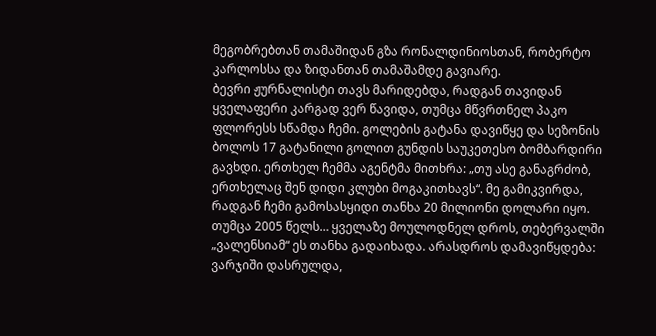მეგობრებთან თამაშიდან გზა რონალდინიოსთან, რობერტო კარლოსსა და ზიდანთან თამაშამდე გავიარე.
ბევრი ჟურნალისტი თავს მარიდებდა, რადგან თავიდან ყველაფერი კარგად ვერ წავიდა, თუმცა მწვრთნელ პაკო ფლორესს სწამდა ჩემი. გოლების გატანა დავიწყე და სეზონის ბოლოს 17 გატანილი გოლით გუნდის საუკეთესო ბომბარდირი გავხდი. ერთხელ ჩემმა აგენტმა მითხრა: „თუ ასე განაგრძობ, ერთხელაც შენ დიდი კლუბი მოგაკითხავს“. მე გამიკვირდა, რადგან ჩემი გამოსასყიდი თანხა 20 მილიონი დოლარი იყო.
თუმცა 2005 წელს… ყველაზე მოულოდნელ დროს, თებერვალში „ვალენსიამ“ ეს თანხა გადაიხადა. არასდროს დამავიწყდება: ვარჯიში დასრულდა,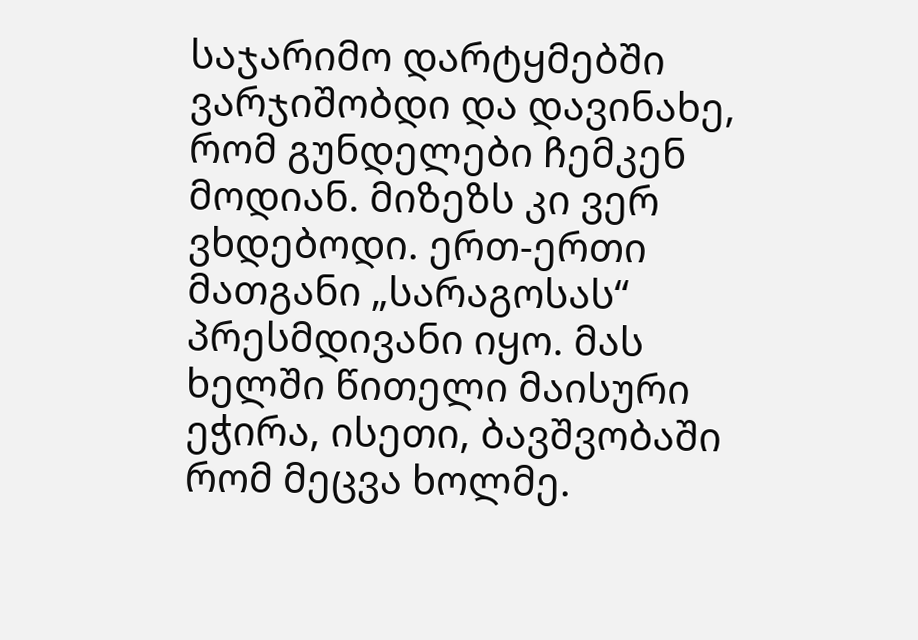საჯარიმო დარტყმებში ვარჯიშობდი და დავინახე, რომ გუნდელები ჩემკენ მოდიან. მიზეზს კი ვერ ვხდებოდი. ერთ-ერთი მათგანი „სარაგოსას“ პრესმდივანი იყო. მას ხელში წითელი მაისური ეჭირა, ისეთი, ბავშვობაში რომ მეცვა ხოლმე.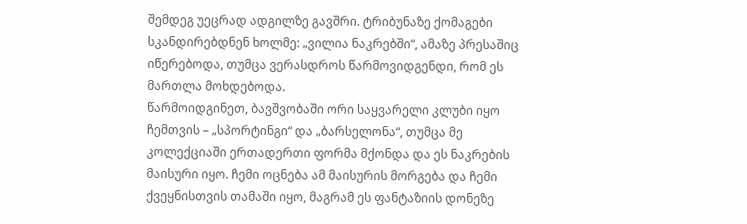შემდეგ უეცრად ადგილზე გავშრი. ტრიბუნაზე ქომაგები სკანდირებდნენ ხოლმე: „ვილია ნაკრებში“, ამაზე პრესაშიც იწერებოდა, თუმცა ვერასდროს წარმოვიდგენდი, რომ ეს მართლა მოხდებოდა.
წარმოიდგინეთ, ბავშვობაში ორი საყვარელი კლუბი იყო ჩემთვის – „სპორტინგი“ და „ბარსელონა“, თუმცა მე კოლექციაში ერთადერთი ფორმა მქონდა და ეს ნაკრების მაისური იყო. ჩემი ოცნება ამ მაისურის მორგება და ჩემი ქვეყნისთვის თამაში იყო, მაგრამ ეს ფანტაზიის დონეზე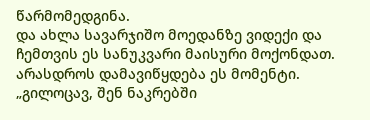წარმომედგინა.
და ახლა სავარჯიშო მოედანზე ვიდექი და ჩემთვის ეს სანუკვარი მაისური მოქონდათ. არასდროს დამავიწყდება ეს მომენტი. „გილოცავ, შენ ნაკრებში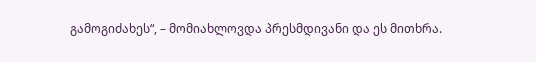გამოგიძახეს“, – მომიახლოვდა პრესმდივანი და ეს მითხრა.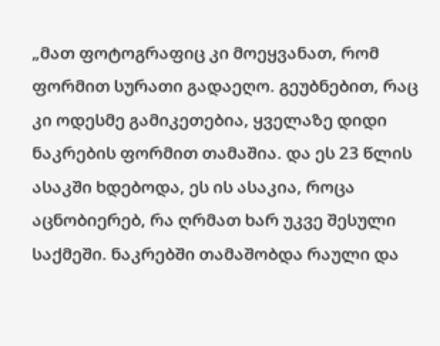„მათ ფოტოგრაფიც კი მოეყვანათ, რომ ფორმით სურათი გადაეღო. გეუბნებით, რაც კი ოდესმე გამიკეთებია, ყველაზე დიდი ნაკრების ფორმით თამაშია. და ეს 23 წლის ასაკში ხდებოდა, ეს ის ასაკია, როცა აცნობიერებ, რა ღრმათ ხარ უკვე შესული საქმეში. ნაკრებში თამაშობდა რაული და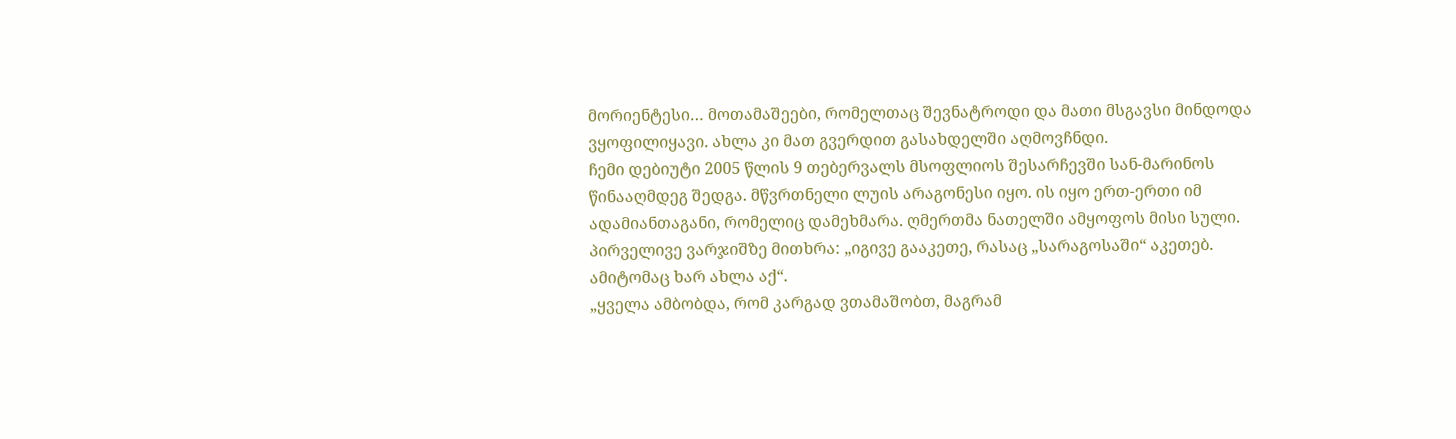მორიენტესი… მოთამაშეები, რომელთაც შევნატროდი და მათი მსგავსი მინდოდა ვყოფილიყავი. ახლა კი მათ გვერდით გასახდელში აღმოვჩნდი.
ჩემი დებიუტი 2005 წლის 9 თებერვალს მსოფლიოს შესარჩევში სან-მარინოს წინააღმდეგ შედგა. მწვრთნელი ლუის არაგონესი იყო. ის იყო ერთ-ერთი იმ ადამიანთაგანი, რომელიც დამეხმარა. ღმერთმა ნათელში ამყოფოს მისი სული. პირველივე ვარჯიშზე მითხრა: „იგივე გააკეთე, რასაც „სარაგოსაში“ აკეთებ. ამიტომაც ხარ ახლა აქ“.
„ყველა ამბობდა, რომ კარგად ვთამაშობთ, მაგრამ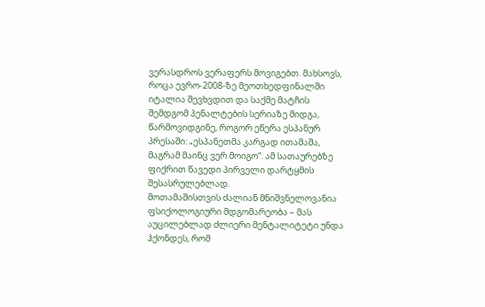ვერასდროს ვერაფერს მოვიგებთ. მახსოვს, როცა ევრო-2008-ზე მეოთხედფინალში იტალია შევხვდით და საქმე მატჩის შემდგომ პენალტების სერიაზე მიდგა, წარმოვიდგინე, როგორ ეწერა ესპანურ პრესაში: „ესპანეთმა კარგად ითამაშა, მაგრამ მაინც ვერ მოიგო“. ამ სათაურებზე ფიქრით წავედი პირველი დარტყმის შესასრულებლად.
მოთამაშისთვის ძალიან მნიშვნელოვანია ფსიქოლოგიური მდგომარეობა – მას აუცილებლად ძლიერი მენტალიტეტი უნდა ჰქონდეს, რომ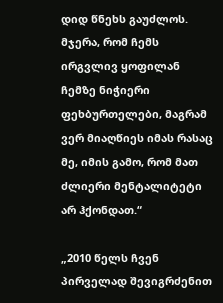დიდ წნეხს გაუძლოს. მჯერა, რომ ჩემს ირგვლივ ყოფილან ჩემზე ნიჭიერი ფეხბურთელები, მაგრამ ვერ მიაღწიეს იმას რასაც მე, იმის გამო, რომ მათ ძლიერი მენტალიტეტი არ ჰქონდათ.“

„2010 წელს ჩვენ პირველად შევიგრძენით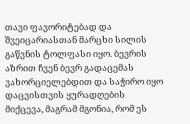თავი ფავორიტებად და შვეიცარიასთან მარცხი სილის გაწვნის ტოლფასი იყო. ბევრის აზრით ჩვენ ბევრ გადაცემას ვახორციელებდით და საჭირო იყო დაცვისთვის ყურადღების მიქცევა, მაგრამ მგონია, რომ ეს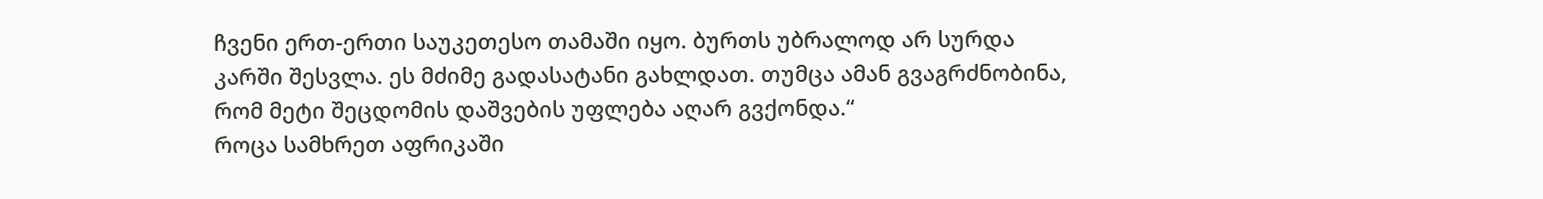ჩვენი ერთ-ერთი საუკეთესო თამაში იყო. ბურთს უბრალოდ არ სურდა კარში შესვლა. ეს მძიმე გადასატანი გახლდათ. თუმცა ამან გვაგრძნობინა, რომ მეტი შეცდომის დაშვების უფლება აღარ გვქონდა.“
როცა სამხრეთ აფრიკაში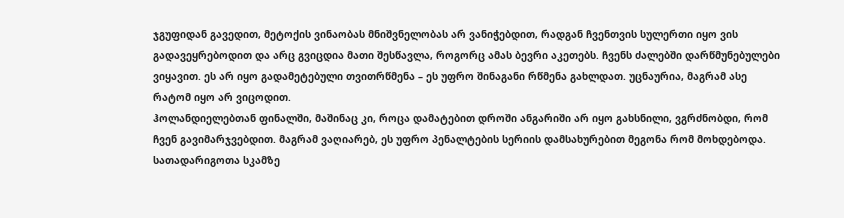ჯგუფიდან გავედით, მეტოქის ვინაობას მნიშვნელობას არ ვანიჭებდით, რადგან ჩვენთვის სულერთი იყო ვის გადავეყრებოდით და არც გვიცდია მათი შესწავლა, როგორც ამას ბევრი აკეთებს. ჩვენს ძალებში დარწმუნებულები ვიყავით. ეს არ იყო გადამეტებული თვითრწმენა – ეს უფრო შინაგანი რწმენა გახლდათ. უცნაურია, მაგრამ ასე რატომ იყო არ ვიცოდით.
ჰოლანდიელებთან ფინალში, მაშინაც კი, როცა დამატებით დროში ანგარიში არ იყო გახსნილი, ვგრძნობდი, რომ ჩვენ გავიმარჯვებდით. მაგრამ ვაღიარებ, ეს უფრო პენალტების სერიის დამსახურებით მეგონა რომ მოხდებოდა. სათადარიგოთა სკამზე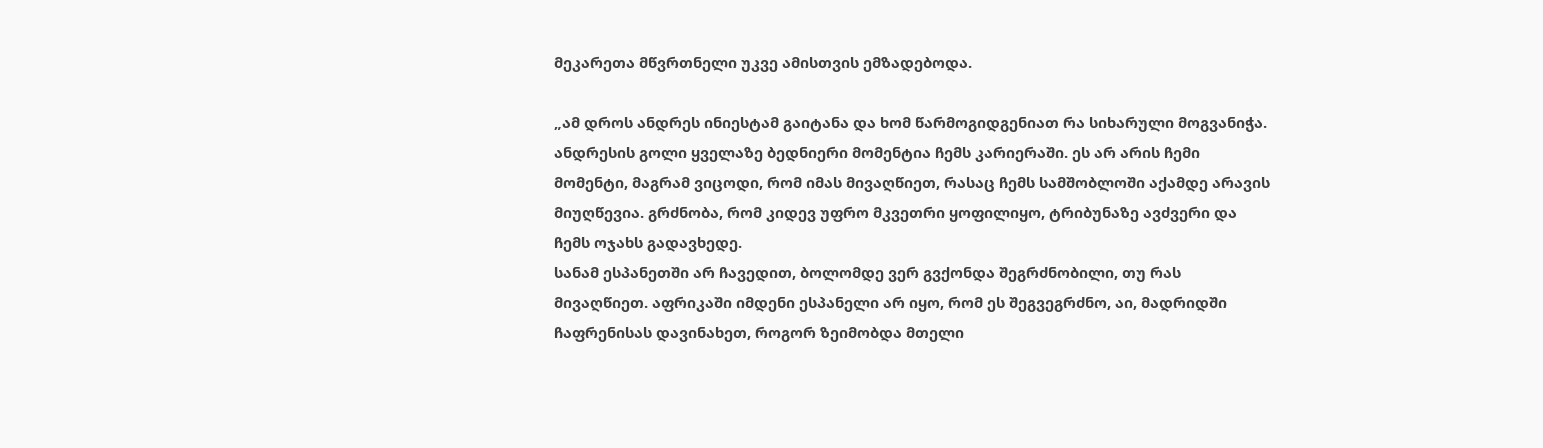მეკარეთა მწვრთნელი უკვე ამისთვის ემზადებოდა.

„ამ დროს ანდრეს ინიესტამ გაიტანა და ხომ წარმოგიდგენიათ რა სიხარული მოგვანიჭა.
ანდრესის გოლი ყველაზე ბედნიერი მომენტია ჩემს კარიერაში. ეს არ არის ჩემი მომენტი, მაგრამ ვიცოდი, რომ იმას მივაღწიეთ, რასაც ჩემს სამშობლოში აქამდე არავის მიუღწევია. გრძნობა, რომ კიდევ უფრო მკვეთრი ყოფილიყო, ტრიბუნაზე ავძვერი და ჩემს ოჯახს გადავხედე.
სანამ ესპანეთში არ ჩავედით, ბოლომდე ვერ გვქონდა შეგრძნობილი, თუ რას მივაღწიეთ. აფრიკაში იმდენი ესპანელი არ იყო, რომ ეს შეგვეგრძნო, აი, მადრიდში ჩაფრენისას დავინახეთ, როგორ ზეიმობდა მთელი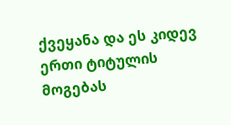ქვეყანა და ეს კიდევ ერთი ტიტულის მოგებას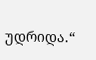უდრიდა.“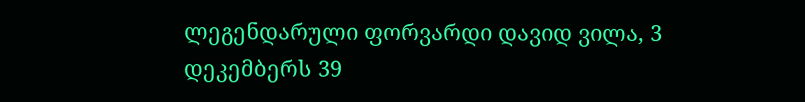ლეგენდარული ფორვარდი დავიდ ვილა, 3 დეკემბერს 39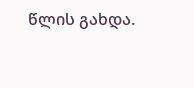წლის გახდა.